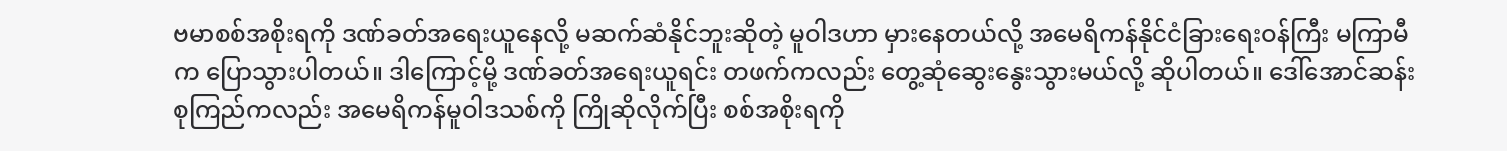ဗမာစစ်အစိုးရကို ဒဏ်ခတ်အရေးယူနေလို့ မဆက်ဆံနိုင်ဘူးဆိုတဲ့ မူဝါဒဟာ မှားနေတယ်လို့ အမေရိကန်နိုင်ငံခြားရေးဝန်ကြီး မကြာမီက ပြောသွားပါတယ်။ ဒါကြောင့်မို့ ဒဏ်ခတ်အရေးယူရင်း တဖက်ကလည်း တွေ့ဆုံဆွေးနွေးသွားမယ်လို့ ဆိုပါတယ်။ ဒေါ်အောင်ဆန်းစုကြည်ကလည်း အမေရိကန်မူဝါဒသစ်ကို ကြိုဆိုလိုက်ပြီး စစ်အစိုးရကို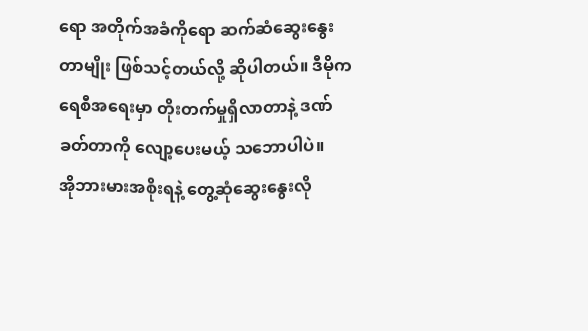ရော အတိုက်အခံကိုရော ဆက်ဆံဆွေးနွေးတာမျိုး ဖြစ်သင့်တယ်လို့ ဆိုပါတယ်။ ဒီမိုကရေစီအရေးမှာ တိုးတက်မှုရှိလာတာနဲ့ ဒဏ်ခတ်တာကို လျော့ပေးမယ့် သဘောပါပဲ။
အိုဘားမားအစိုးရနဲ့ တွေ့ဆုံဆွေးနွေးလို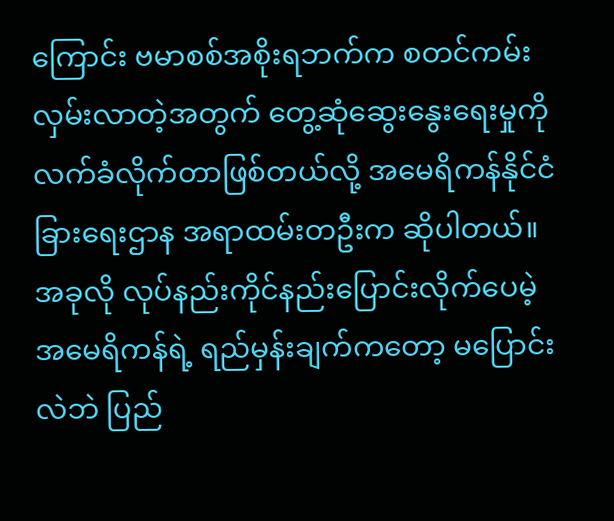ကြောင်း ဗမာစစ်အစိုးရဘက်က စတင်ကမ်းလှမ်းလာတဲ့အတွက် တွေ့ဆုံဆွေးနွေးရေးမှုကို လက်ခံလိုက်တာဖြစ်တယ်လို့ အမေရိကန်နိုင်ငံခြားရေးဌာန အရာထမ်းတဦးက ဆိုပါတယ်။ အခုလို လုပ်နည်းကိုင်နည်းပြောင်းလိုက်ပေမဲ့ အမေရိကန်ရဲ့ ရည်မှန်းချက်ကတော့ မပြောင်းလဲဘဲ ပြည်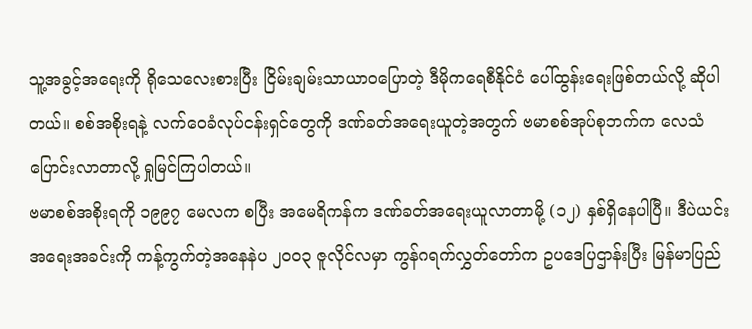သူ့အခွင့်အရေးကို ရိုသေလေးစားပြီး ငြိမ်းချမ်းသာယာဝပြောတဲ့ ဒီမိုကရေစီနိုင်ငံ ပေါ်ထွန်းရေးဖြစ်တယ်လို့ ဆိုပါတယ်။ စစ်အစိုးရနဲ့ လက်ဝေခံလုပ်ငန်းရှင်တွေကို ဒဏ်ခတ်အရေးယူတဲ့အတွက် ဗမာစစ်အုပ်စုဘက်က လေသံပြောင်းလာတာလို့ ရှုမြင်ကြပါတယ်။
ဗမာစစ်အစိုးရကို ၁၉၉၇ မေလက စပြီး အမေရိကန်က ဒဏ်ခတ်အရေးယူလာတာမို့ (၁၂) နှစ်ရှိနေပါပြီ။ ဒီပဲယင်း အရေးအခင်းကို ကန့်ကွက်တဲ့အနေနဲပ ၂၀၀၃ ဇူလိုင်လမှာ ကွန်ဂရက်လွှတ်တော်က ဥပဒေပြဌာန်းပြီး မြန်မာပြည်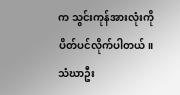က သွင်းကုန်အားလုံးကို ပိတ်ပင်လိုက်ပါတယ်။ သံဃာဦး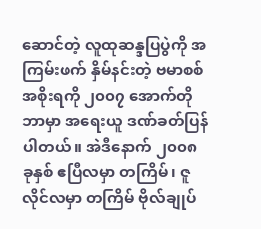ဆောင်တဲ့ လူထုဆန္ဒပြပွဲကို အကြမ်းဖက် နှိမ်နင်းတဲ့ ဗမာစစ်အစိုးရကို ၂၀၀၇ အောက်တိုဘာမှာ အရေးယူ ဒဏ်ခတ်ပြန်ပါတယ်။ အဲဒီနောက် ၂၀၀၈ ခုနှစ် ဧပြီလမှာ တကြိမ်၊ ဇူလိုင်လမှာ တကြိမ် ဗိုလ်ချုပ်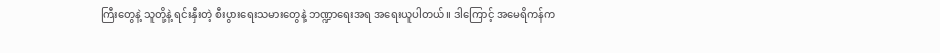ကြီးတွေနဲ့ သူတို့နဲ့ ရင်းနှီးတဲ့ စီးပွားရေးသမားတွေနဲ့ ဘဏ္ဍာရေးအရ အရေးယူပါတယ်။ ဒါကြောင့် အမေရိကန်က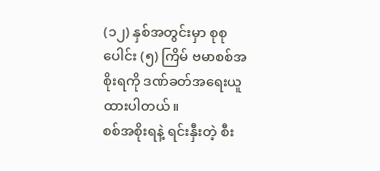(၁၂) နှစ်အတွင်းမှာ စုစုပေါင်း (၅) ကြိမ် ဗမာစစ်အစိုးရကို ဒဏ်ခတ်အရေးယူထားပါတယ်။
စစ်အစိုးရနဲ့ ရင်းနှီးတဲ့ စီး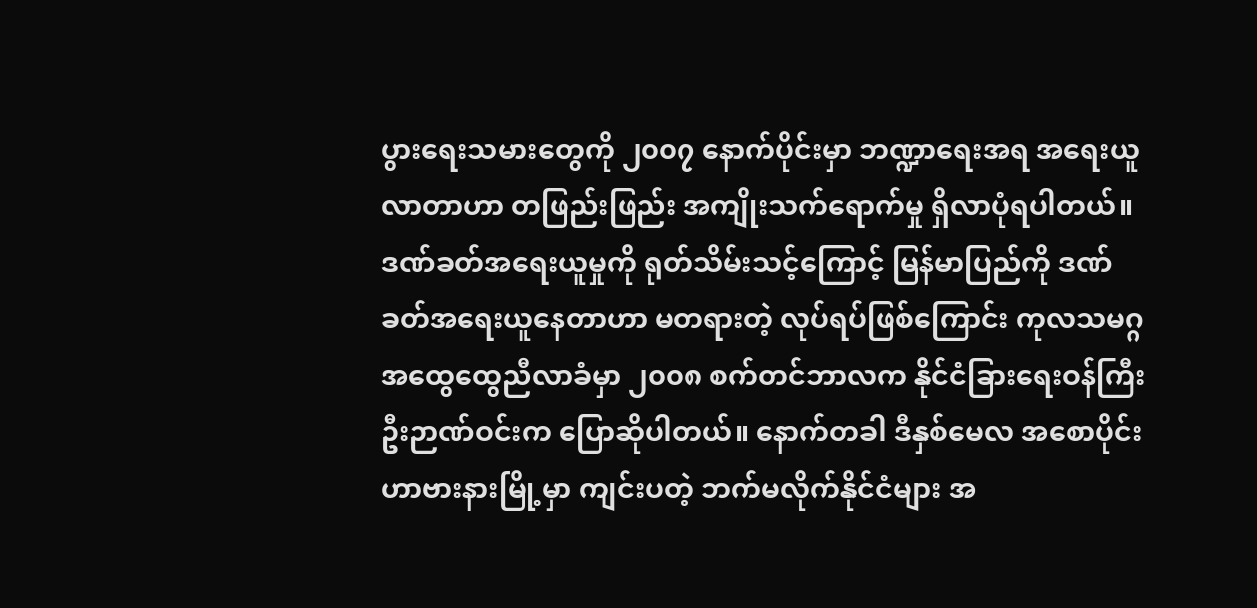ပွားရေးသမားတွေကို ၂၀၀၇ နောက်ပိုင်းမှာ ဘဏ္ဍာရေးအရ အရေးယူလာတာဟာ တဖြည်းဖြည်း အကျိုးသက်ရောက်မှု ရှိလာပုံရပါတယ်။ ဒဏ်ခတ်အရေးယူမှုကို ရုတ်သိမ်းသင့်ကြောင့် မြန်မာပြည်ကို ဒဏ်ခတ်အရေးယူနေတာဟာ မတရားတဲ့ လုပ်ရပ်ဖြစ်ကြောင်း ကုလသမဂ္ဂအထွေထွေညီလာခံမှာ ၂၀၀၈ စက်တင်ဘာလက နိုင်ငံခြားရေးဝန်ကြီး ဦးဉာဏ်ဝင်းက ပြောဆိုပါတယ်။ နောက်တခါ ဒီနှစ်မေလ အစောပိုင်း ဟာဗားနားမြို့မှာ ကျင်းပတဲ့ ဘက်မလိုက်နိုင်ငံများ အ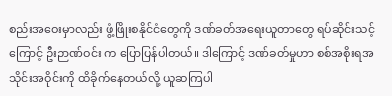စည်းအဝေးမှာလည်း ဖွံ့ဖြိုးစနိုင်ငံတွေကို ဒဏ်ခတ်အရေးယူတာတွေ ရပ်ဆိုင်းသင့်ကြောင့် ဦးဉာဏ်ဝင်း က ပြောပြန်ပါတယ်။ ဒါကြောင့် ဒဏ်ခတ်မှုဟာ စစ်အစိုးရအသိုင်းအဝိုင်းကို ထိခိုက်နေတယ်လို့ ယူဆကြပါ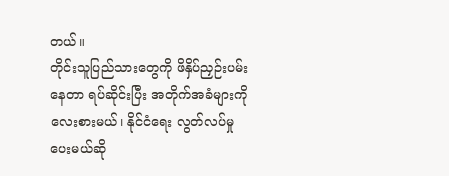တယ်။
တိုင်းသူပြည်သားတွေကို ဖိနှိပ်ညှဉ်းပမ်းနေတာ ရပ်ဆိုင်းပြီး အတိုက်အခံများကို လေးစားမယ်၊ နိုင်ငံရေး လွတ်လပ်မှုပေးမယ်ဆို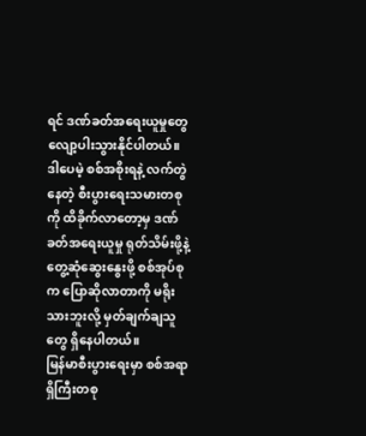ရင် ဒဏ်ခတ်အရေးယူမှုတွေ လျော့ပါးသွားနိုင်ပါတယ်။ ဒါပေမဲ့ စစ်အစိုးရနဲ့ လက်တွဲနေတဲ့ စီးပွားရေးသမားတစုကို ထိခိုက်လာတော့မှ ဒဏ်ခတ်အရေးယူမှု ရုတ်သိမ်းဖို့နဲ့ တွေ့ဆုံဆွေးနွေးဖို့ စစ်အုပ်စုက ပြောဆိုလာတာကို မရိုးသားဘူးလို့ မှတ်ချက်ချသူတွေ ရှိနေပါတယ်။
မြန်မာစီးပွားရေးမှာ စစ်အရာရှိကြီးတစု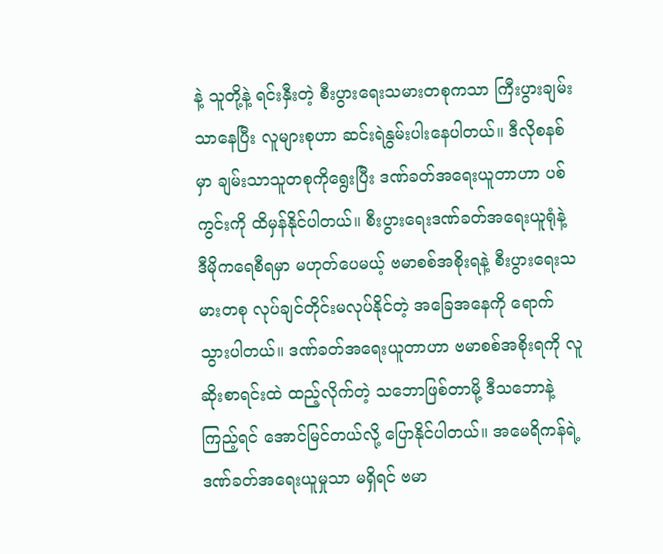နဲ့ သူတို့နဲ့ ရင်းနှီးတဲ့ စီးပွားရေးသမားတစုကသာ ကြီးပွားချမ်းသာနေပြီး လူများစုဟာ ဆင်းရဲနွမ်းပါးနေပါတယ်။ ဒီလိုစနစ်မှာ ချမ်းသာသူတစုကိုရွေးပြီး ဒဏ်ခတ်အရေးယူတာဟာ ပစ်ကွင်းကို ထိမှန်နိုင်ပါတယ်။ စီးပွားရေးဒဏ်ခတ်အရေးယူရုံနဲ့ ဒီမိုကရေစီရမှာ မဟုတ်ပေမယ့် ဗမာစစ်အစိုးရနဲ့ စီးပွားရေးသမားတစု လုပ်ချင်တိုင်းမလုပ်နိုင်တဲ့ အခြေအနေကို ရောက်သွားပါတယ်။ ဒဏ်ခတ်အရေးယူတာဟာ ဗမာစစ်အစိုးရကို လူဆိုးစာရင်းထဲ ထည့်လိုက်တဲ့ သဘောဖြစ်တာမို့ ဒီသဘောနဲ့ကြည့်ရင် အောင်မြင်တယ်လို့ ပြောနိုင်ပါတယ်။ အမေရိကန်ရဲ့ ဒဏ်ခတ်အရေးယူမှုသာ မရှိရင် ဗမာ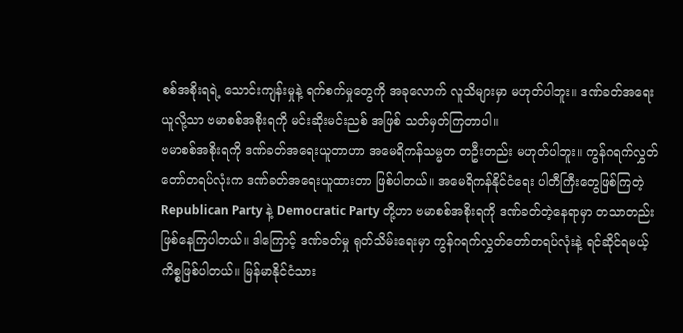စစ်အစိုးရရဲ့ သောင်းကျန်းမှုနဲ့ ရက်စက်မှုတွေကို အခုလောက် လူသိများမှာ မဟုတ်ပါဘူး။ ဒဏ်ခတ်အရေးယူလို့သာ ဗမာစစ်အစိုးရကို မင်းဆိုးမင်းညစ် အဖြစ် သတ်မှတ်ကြတာပါ။
ဗမာစစ်အစိုးရကို ဒဏ်ခတ်အရေးယူတာဟာ အမေရိကန်သမ္မတ တဦးတည်း မဟုတ်ပါဘူး။ ကွန်ဂရက်လွှတ်တော်တရပ်လုံးက ဒဏ်ခတ်အရေးယူထားတာ ဖြစ်ပါတယ်။ အမေရိကန်နိုင်ငံရေး ပါတီကြီးတွေဖြစ်ကြတဲ့ Republican Party နဲ့ Democratic Party တို့ဟာ ဗမာစစ်အစိုးရကို ဒဏ်ခတ်တဲ့နေရာမှာ တသာတည်း ဖြစ်နေကြပါတယ်။ ဒါကြောင့် ဒဏ်ခတ်မှု ရုတ်သိမ်းရေးမှာ ကွန်ဂရက်လွှတ်တော်တရပ်လုံးနဲ့ ရင်ဆိုင်ရမယ့် ကိစ္စဖြစ်ပါတယ်။ မြန်မာနိုင်ငံသား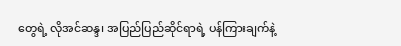တွေရဲ့ လိုအင်ဆန္ဒ၊ အပြည်ပြည်ဆိုင်ရာရဲ့ ပန်ကြားချက်နဲ့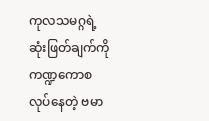ကုလသမဂ္ဂရဲ့ ဆုံးဖြတ်ချက်ကို ကဏ္ဍကောစ လုပ်နေတဲ့ ဗမာ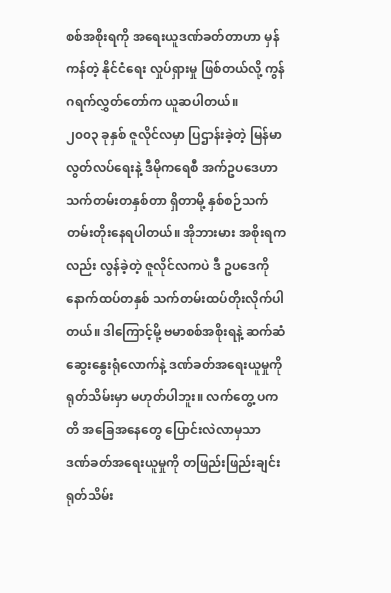စစ်အစိုးရကို အရေးယူဒဏ်ခတ်တာဟာ မှန်ကန်တဲ့ နိုင်ငံရေး လှုပ်ရှားမှု ဖြစ်တယ်လို့ ကွန်ဂရက်လွှတ်တော်က ယူဆပါတယ်။
၂၀၀၃ ခုနှစ် ဇူလိုင်လမှာ ပြဌာန်းခဲ့တဲ့ မြန်မာလွတ်လပ်ရေးနဲ့ ဒီမိုကရေစီ အက်ဥပဒေဟာ သက်တမ်းတနှစ်တာ ရှိတာမို့ နှစ်စဉ်သက်တမ်းတိုးနေရပါတယ်။ အိုဘားမား အစိုးရကလည်း လွန်ခဲ့တဲ့ ဇူလိုင်လကပဲ ဒီ ဥပဒေကို နောက်ထပ်တနှစ် သက်တမ်းထပ်တိုးလိုက်ပါတယ်။ ဒါကြောင့်မို့ ဗမာစစ်အစိုးရနဲ့ ဆက်ဆံဆွေးနွေးရုံလောက်နဲ့ ဒဏ်ခတ်အရေးယူမှုကို ရုတ်သိမ်းမှာ မဟုတ်ပါဘူး။ လက်တွေ့ ပကတိ အခြေအနေတွေ ပြောင်းလဲလာမှသာ ဒဏ်ခတ်အရေးယူမှုကို တဖြည်းဖြည်းချင်း ရုတ်သိမ်း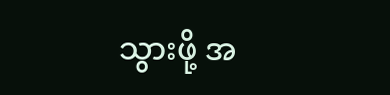သွားဖို့ အ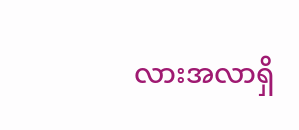လားအလာရှိ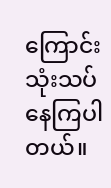ကြောင်း သုံးသပ်နေကြပါတယ်။